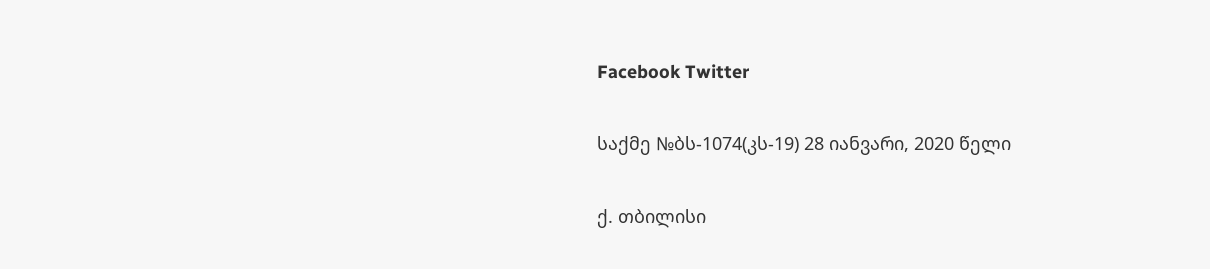Facebook Twitter

საქმე №ბს-1074(კს-19) 28 იანვარი, 2020 წელი

ქ. თბილისი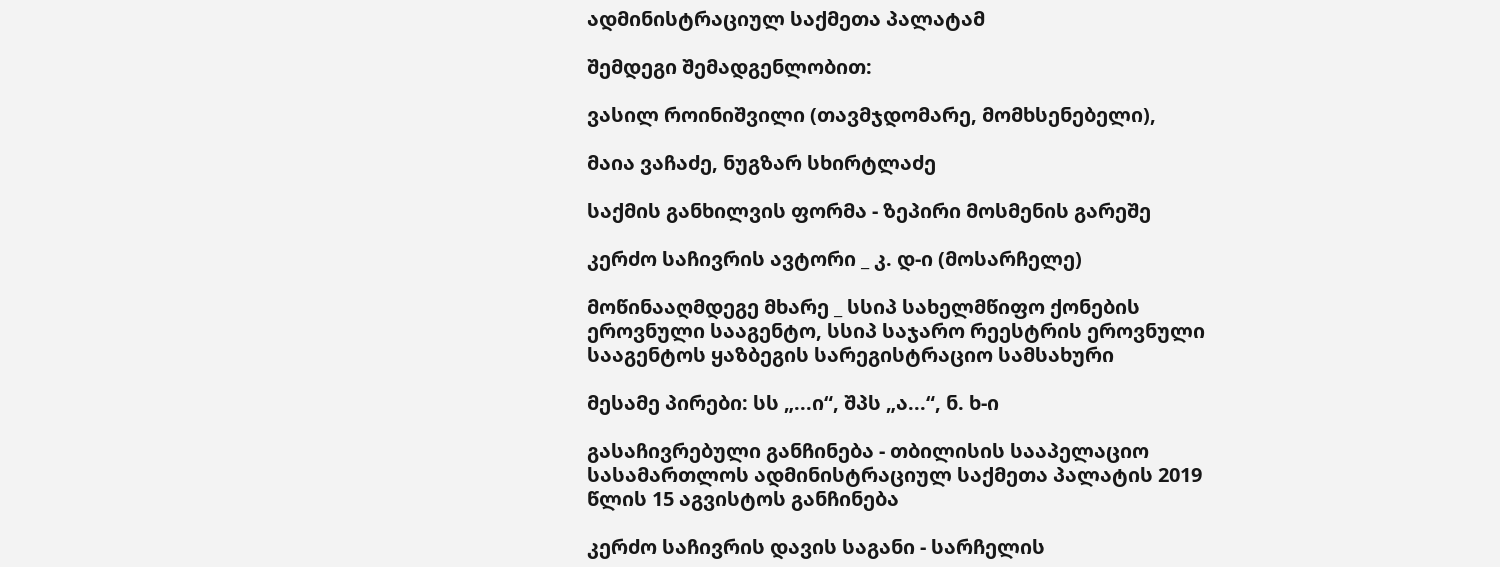ადმინისტრაციულ საქმეთა პალატამ

შემდეგი შემადგენლობით:

ვასილ როინიშვილი (თავმჯდომარე, მომხსენებელი),

მაია ვაჩაძე, ნუგზარ სხირტლაძე

საქმის განხილვის ფორმა - ზეპირი მოსმენის გარეშე

კერძო საჩივრის ავტორი _ კ. დ-ი (მოსარჩელე)

მოწინააღმდეგე მხარე _ სსიპ სახელმწიფო ქონების ეროვნული სააგენტო, სსიპ საჯარო რეესტრის ეროვნული სააგენტოს ყაზბეგის სარეგისტრაციო სამსახური

მესამე პირები: სს „...ი“, შპს „ა...“, ნ. ხ-ი

გასაჩივრებული განჩინება - თბილისის სააპელაციო სასამართლოს ადმინისტრაციულ საქმეთა პალატის 2019 წლის 15 აგვისტოს განჩინება

კერძო საჩივრის დავის საგანი - სარჩელის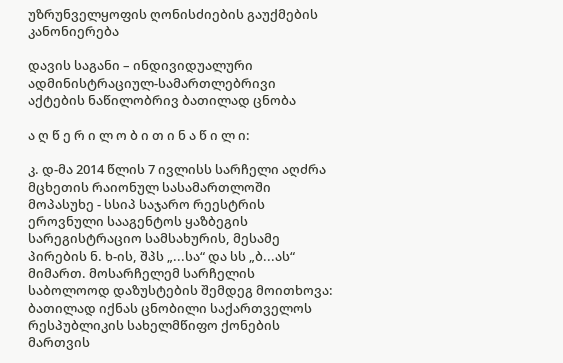უზრუნველყოფის ღონისძიების გაუქმების კანონიერება

დავის საგანი – ინდივიდუალური ადმინისტრაციულ-სამართლებრივი აქტების ნაწილობრივ ბათილად ცნობა

ა ღ წ ე რ ი ლ ო ბ ი თ ი ნ ა წ ი ლ ი:

კ. დ-მა 2014 წლის 7 ივლისს სარჩელი აღძრა მცხეთის რაიონულ სასამართლოში მოპასუხე - სსიპ საჯარო რეესტრის ეროვნული სააგენტოს ყაზბეგის სარეგისტრაციო სამსახურის, მესამე პირების ნ. ხ-ის, შპს „...სა“ და სს „ბ...ას“ მიმართ. მოსარჩელემ სარჩელის საბოლოოდ დაზუსტების შემდეგ მოითხოვა: ბათილად იქნას ცნობილი საქართველოს რესპუბლიკის სახელმწიფო ქონების მართვის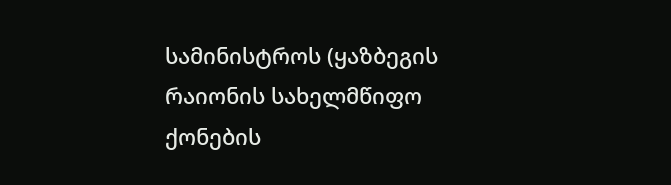სამინისტროს (ყაზბეგის რაიონის სახელმწიფო ქონების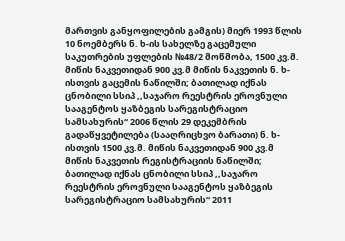მართვის განყოფილების გამგის) მიერ 1993 წლის 10 ნოემბერს ნ. ხ-ის სახელზე გაცემული საკუთრების უფლების №48/2 მოწმობა, 1500 კვ.მ. მიწის ნაკვეთიდან 900 კვ.მ მიწის ნაკვეთის ნ. ხ-ისთვის გაცემის ნაწილში; ბათილად იქნას ცნობილი სსიპ ,,საჯარო რეესტრის ეროვნული სააგენტოს ყაზბეგის სარეგისტრაციო სამსახურის“ 2006 წლის 29 დეკემბრის გადაწყვეტილება (სააღრიცხვო ბარათი) ნ. ხ-ისთვის 1500 კვ.მ. მიწის ნაკვეთიდან 900 კვ.მ მიწის ნაკვეთის რეგისტრაციის ნაწილში; ბათილად იქნას ცნობილი სსიპ ,,საჯარო რეესტრის ეროვნული სააგენტოს ყაზბეგის სარეგისტრაციო სამსახურის“ 2011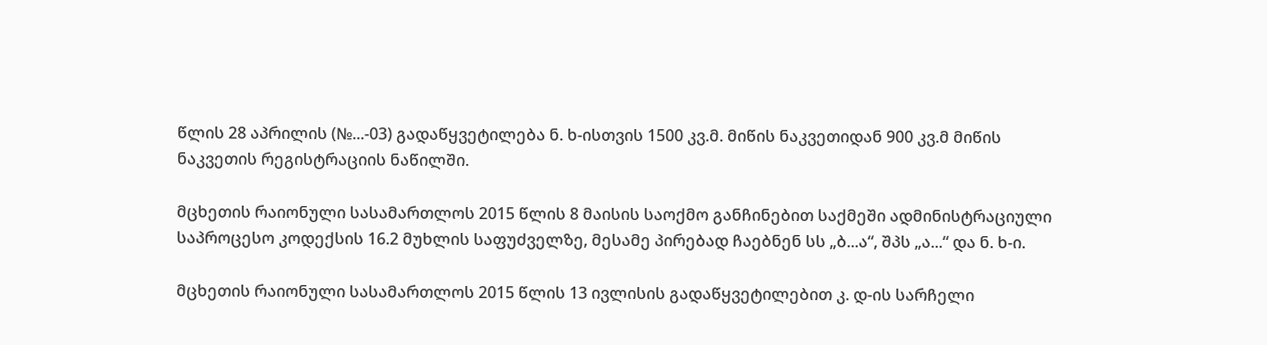წლის 28 აპრილის (№...-03) გადაწყვეტილება ნ. ხ-ისთვის 1500 კვ.მ. მიწის ნაკვეთიდან 900 კვ.მ მიწის ნაკვეთის რეგისტრაციის ნაწილში.

მცხეთის რაიონული სასამართლოს 2015 წლის 8 მაისის საოქმო განჩინებით საქმეში ადმინისტრაციული საპროცესო კოდექსის 16.2 მუხლის საფუძველზე, მესამე პირებად ჩაებნენ სს „ბ...ა“, შპს „ა...“ და ნ. ხ-ი.

მცხეთის რაიონული სასამართლოს 2015 წლის 13 ივლისის გადაწყვეტილებით კ. დ-ის სარჩელი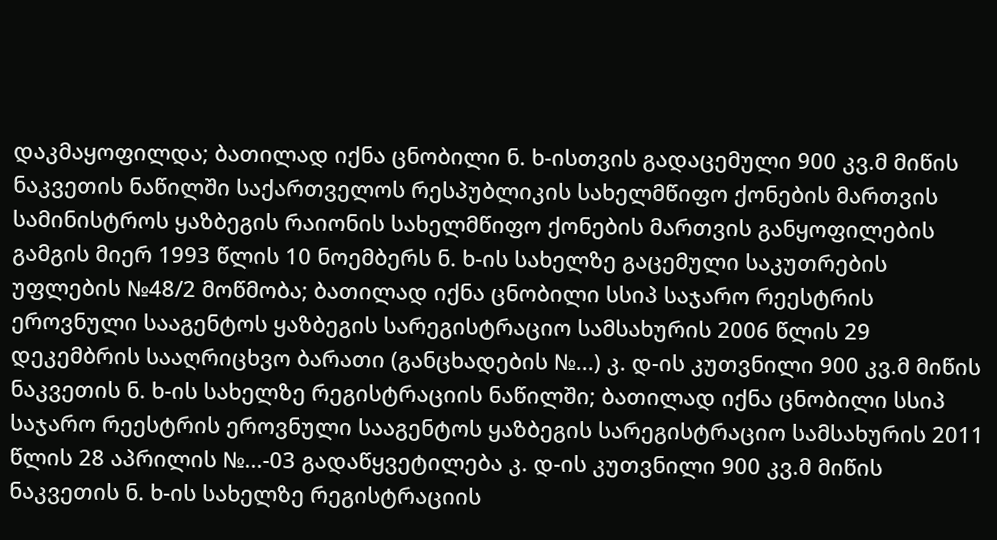დაკმაყოფილდა; ბათილად იქნა ცნობილი ნ. ხ-ისთვის გადაცემული 900 კვ.მ მიწის ნაკვეთის ნაწილში საქართველოს რესპუბლიკის სახელმწიფო ქონების მართვის სამინისტროს ყაზბეგის რაიონის სახელმწიფო ქონების მართვის განყოფილების გამგის მიერ 1993 წლის 10 ნოემბერს ნ. ხ-ის სახელზე გაცემული საკუთრების უფლების №48/2 მოწმობა; ბათილად იქნა ცნობილი სსიპ საჯარო რეესტრის ეროვნული სააგენტოს ყაზბეგის სარეგისტრაციო სამსახურის 2006 წლის 29 დეკემბრის სააღრიცხვო ბარათი (განცხადების №...) კ. დ-ის კუთვნილი 900 კვ.მ მიწის ნაკვეთის ნ. ხ-ის სახელზე რეგისტრაციის ნაწილში; ბათილად იქნა ცნობილი სსიპ საჯარო რეესტრის ეროვნული სააგენტოს ყაზბეგის სარეგისტრაციო სამსახურის 2011 წლის 28 აპრილის №...-03 გადაწყვეტილება კ. დ-ის კუთვნილი 900 კვ.მ მიწის ნაკვეთის ნ. ხ-ის სახელზე რეგისტრაციის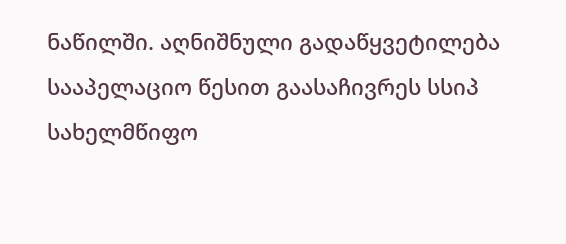ნაწილში. აღნიშნული გადაწყვეტილება სააპელაციო წესით გაასაჩივრეს სსიპ სახელმწიფო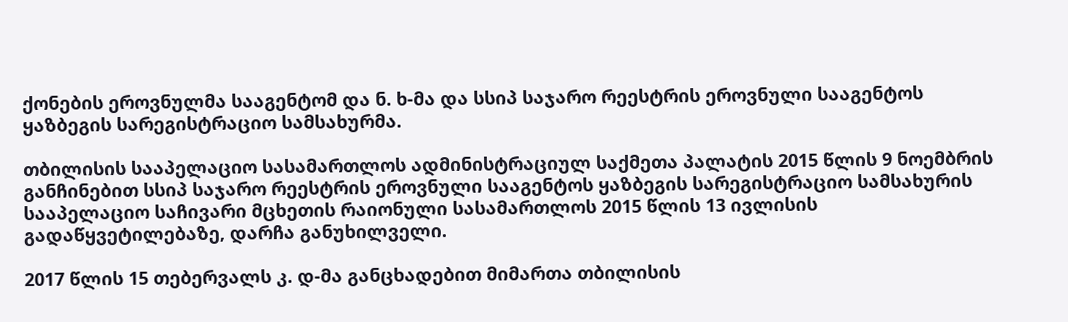ქონების ეროვნულმა სააგენტომ და ნ. ხ-მა და სსიპ საჯარო რეესტრის ეროვნული სააგენტოს ყაზბეგის სარეგისტრაციო სამსახურმა.

თბილისის სააპელაციო სასამართლოს ადმინისტრაციულ საქმეთა პალატის 2015 წლის 9 ნოემბრის განჩინებით სსიპ საჯარო რეესტრის ეროვნული სააგენტოს ყაზბეგის სარეგისტრაციო სამსახურის სააპელაციო საჩივარი მცხეთის რაიონული სასამართლოს 2015 წლის 13 ივლისის გადაწყვეტილებაზე, დარჩა განუხილველი.

2017 წლის 15 თებერვალს კ. დ-მა განცხადებით მიმართა თბილისის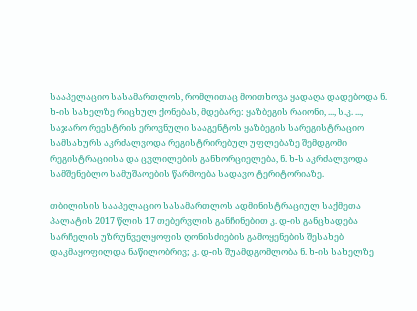სააპელაციო სასამართლოს, რომლითაც მოითხოვა ყადაღა დადებოდა ნ. ხ-ის სახელზე რიცხულ ქონებას, მდებარე: ყაზბეგის რაიონი, ..., ს.კ. ..., საჯარო რეესტრის ეროვნული სააგენტოს ყაზბეგის სარეგისტრაციო სამსახურს აკრძალვოდა რეგისტრირებულ უფლებაზე შემდგომი რეგისტრაციისა და ცვლილების განხორციელება, ნ. ხ-ს აკრძალვოდა სამშენებლო სამუშაოების წარმოება სადავო ტერიტორიაზე.

თბილისის სააპელაციო სასამართლოს ადმინისტრაციულ საქმეთა პალატის 2017 წლის 17 თებერვლის განჩინებით კ. დ-ის განცხადება სარჩელის უზრუნველყოფის ღონისძიების გამოყენების შესახებ დაკმაყოფილდა ნაწილობრივ; კ. დ-ის შუამდგომლობა ნ. ხ-ის სახელზე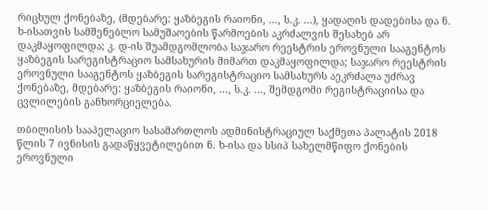რიცხულ ქონებაზე, (მდებარე: ყაზბეგის რაიონი, ..., ს.კ. ...), ყადაღის დადებისა და ნ. ხ-ისათვის სამშენებლო სამუშაოების წარმოების აკრძალვის შესახებ არ დაკმაყოფილდა; კ. დ-ის შუამდგომლობა საჯარო რეესტრის ეროვნული სააგენტოს ყაზბეგის სარეგისტრაციო სამსახურის მიმართ დაკმაყოფილდა; საჯარო რეესტრის ეროვნული სააგენტოს ყაზბეგის სარეგისტრაციო სამსახურს აეკრძალა უძრავ ქონებაზე, მდებარე: ყაზბეგის რაიონი, ..., ს.კ. ..., შემდგომი რეგისტრაციისა და ცვლილების განხორციელება.

თბილისის სააპელაციო სასამართლოს ადმინისტრაციულ საქმეთა პალატის 2018 წლის 7 ივნისის გადაწყვეტილებით ნ. ხ-ისა და სსიპ სახელმწიფო ქონების ეროვნული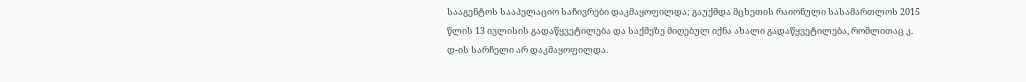სააგენტოს სააპელაციო საჩივრები დაკმაყოფილდა; გაუქმდა მცხეთის რაიონული სასამართლოს 2015 წლის 13 ივლისის გადაწყვეტილება და საქმეზე მიღებულ იქნა ახალი გადაწყვეტილება, რომლითაც კ. დ-ის სარჩელი არ დაკმაყოფილდა.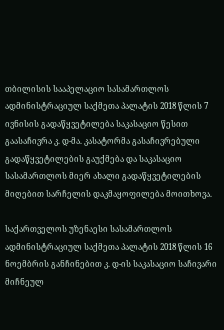თბილისის სააპელაციო სასამართლოს ადმინისტრაციულ საქმეთა პალატის 2018 წლის 7 ივნისის გადაწყვეტილება საკასაციო წესით გაასაჩივრა კ. დ-მა. კასატორმა გასაჩივრებული გადაწყვეტილების გაუქმება და საკასაციო სასამართლოს მიერ ახალი გადაწყვეტილების მიღებით სარჩელის დაკმაყოფილება მოითხოვა.

საქართველოს უზენაესი სასამართლოს ადმინისტრაციულ საქმეთა პალატის 2018 წლის 16 ნოემბრის განჩინებით კ. დ-ის საკასაციო საჩივარი მიჩნეულ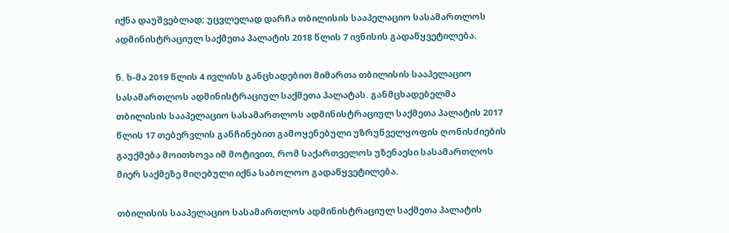იქნა დაუშვებლად; უცვლელად დარჩა თბილისის სააპელაციო სასამართლოს ადმინისტრაციულ საქმეთა პალატის 2018 წლის 7 ივნისის გადაწყვეტილება.

ნ. ხ-მა 2019 წლის 4 ივლისს განცხადებით მიმართა თბილისის სააპელაციო სასამართლოს ადმინისტრაციულ საქმეთა პალატას. განმცხადებელმა თბილისის სააპელაციო სასამართლოს ადმინისტრაციულ საქმეთა პალატის 2017 წლის 17 თებერვლის განჩინებით გამოყენებული უზრუნველყოფის ღონისძიების გაუქმება მოითხოვა იმ მოტივით, რომ საქართველოს უზენაესი სასამართლოს მიერ საქმეზე მიღებული იქნა საბოლოო გადაწყვეტილება.

თბილისის სააპელაციო სასამართლოს ადმინისტრაციულ საქმეთა პალატის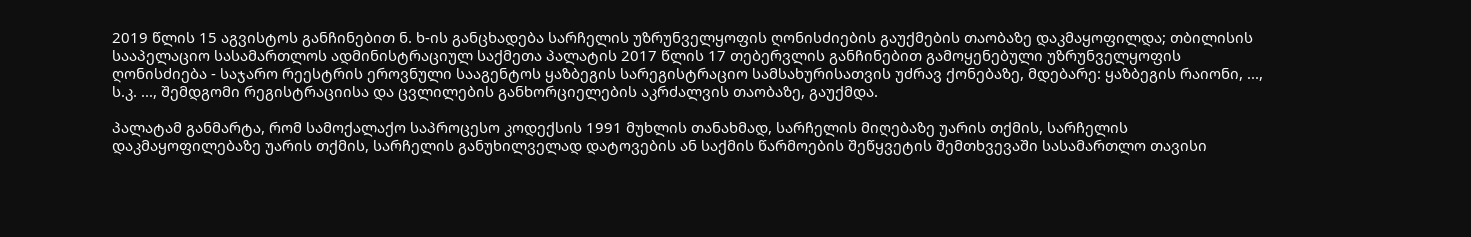2019 წლის 15 აგვისტოს განჩინებით ნ. ხ-ის განცხადება სარჩელის უზრუნველყოფის ღონისძიების გაუქმების თაობაზე დაკმაყოფილდა; თბილისის სააპელაციო სასამართლოს ადმინისტრაციულ საქმეთა პალატის 2017 წლის 17 თებერვლის განჩინებით გამოყენებული უზრუნველყოფის ღონისძიება - საჯარო რეესტრის ეროვნული სააგენტოს ყაზბეგის სარეგისტრაციო სამსახურისათვის უძრავ ქონებაზე, მდებარე: ყაზბეგის რაიონი, ..., ს.კ. ..., შემდგომი რეგისტრაციისა და ცვლილების განხორციელების აკრძალვის თაობაზე, გაუქმდა.

პალატამ განმარტა, რომ სამოქალაქო საპროცესო კოდექსის 1991 მუხლის თანახმად, სარჩელის მიღებაზე უარის თქმის, სარჩელის დაკმაყოფილებაზე უარის თქმის, სარჩელის განუხილველად დატოვების ან საქმის წარმოების შეწყვეტის შემთხვევაში სასამართლო თავისი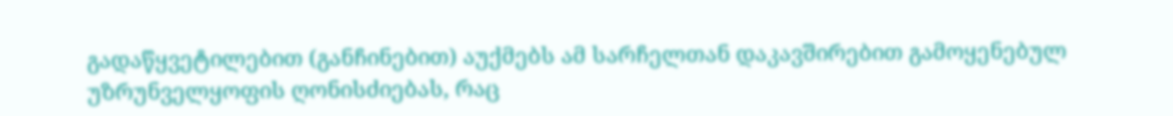გადაწყვეტილებით (განჩინებით) აუქმებს ამ სარჩელთან დაკავშირებით გამოყენებულ უზრუნველყოფის ღონისძიებას, რაც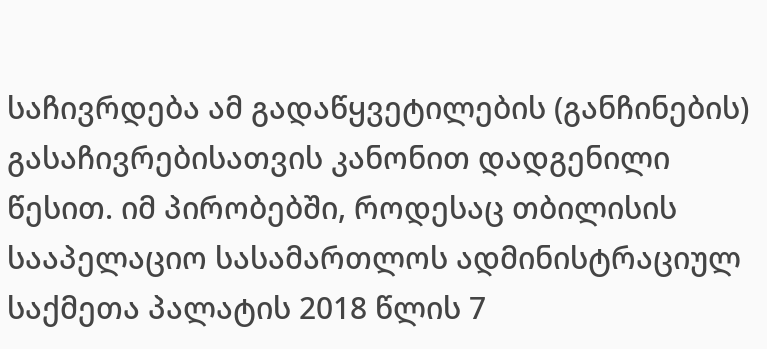საჩივრდება ამ გადაწყვეტილების (განჩინების) გასაჩივრებისათვის კანონით დადგენილი წესით. იმ პირობებში, როდესაც თბილისის სააპელაციო სასამართლოს ადმინისტრაციულ საქმეთა პალატის 2018 წლის 7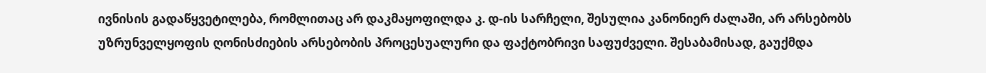ივნისის გადაწყვეტილება, რომლითაც არ დაკმაყოფილდა კ. დ-ის სარჩელი, შესულია კანონიერ ძალაში, არ არსებობს უზრუნველყოფის ღონისძიების არსებობის პროცესუალური და ფაქტობრივი საფუძველი. შესაბამისად, გაუქმდა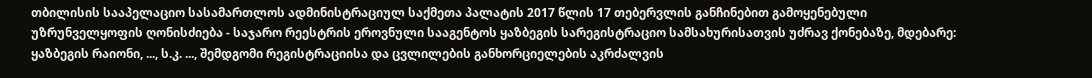თბილისის სააპელაციო სასამართლოს ადმინისტრაციულ საქმეთა პალატის 2017 წლის 17 თებერვლის განჩინებით გამოყენებული უზრუნველყოფის ღონისძიება - საჯარო რეესტრის ეროვნული სააგენტოს ყაზბეგის სარეგისტრაციო სამსახურისათვის უძრავ ქონებაზე, მდებარე: ყაზბეგის რაიონი, ..., ს.კ. ..., შემდგომი რეგისტრაციისა და ცვლილების განხორციელების აკრძალვის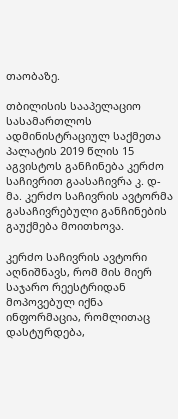თაობაზე.

თბილისის სააპელაციო სასამართლოს ადმინისტრაციულ საქმეთა პალატის 2019 წლის 15 აგვისტოს განჩინება კერძო საჩივრით გაასაჩივრა კ. დ-მა. კერძო საჩივრის ავტორმა გასაჩივრებული განჩინების გაუქმება მოითხოვა.

კერძო საჩივრის ავტორი აღნიშნავს, რომ მის მიერ საჯარო რეესტრიდან მოპოვებულ იქნა ინფორმაცია, რომლითაც დასტურდება,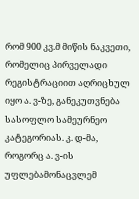რომ 900 კვ.მ მიწის ნაკვეთი, რომელიც პირველადი რეგისტრაციით აღრიცხულ იყო ა. ვ-ზე, განეკუთვნება სასოფლო სამეურნეო კატეგორიას. კ. დ-მა, როგორც ა. ვ-ის უფლებამონაცვლემ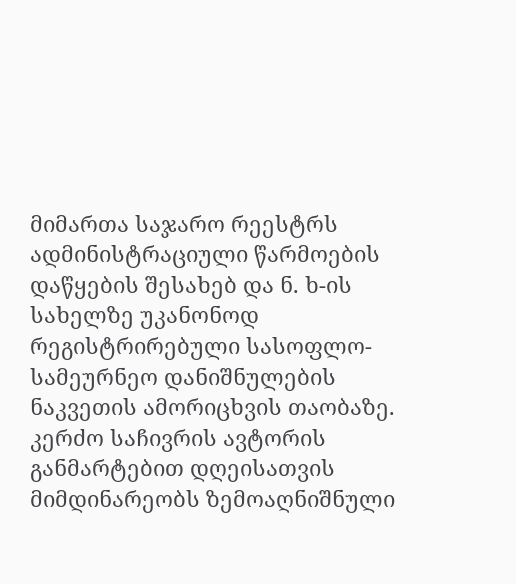მიმართა საჯარო რეესტრს ადმინისტრაციული წარმოების დაწყების შესახებ და ნ. ხ-ის სახელზე უკანონოდ რეგისტრირებული სასოფლო-სამეურნეო დანიშნულების ნაკვეთის ამორიცხვის თაობაზე. კერძო საჩივრის ავტორის განმარტებით დღეისათვის მიმდინარეობს ზემოაღნიშნული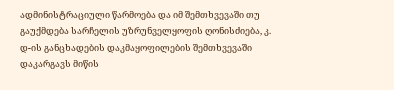ადმინისტრაციული წარმოება და იმ შემთხვევაში თუ გაუქმდება სარჩელის უზრუნველყოფის ღონისძიება, კ. დ-ის განცხადების დაკმაყოფილების შემთხვევაში დაკარგავს მიწის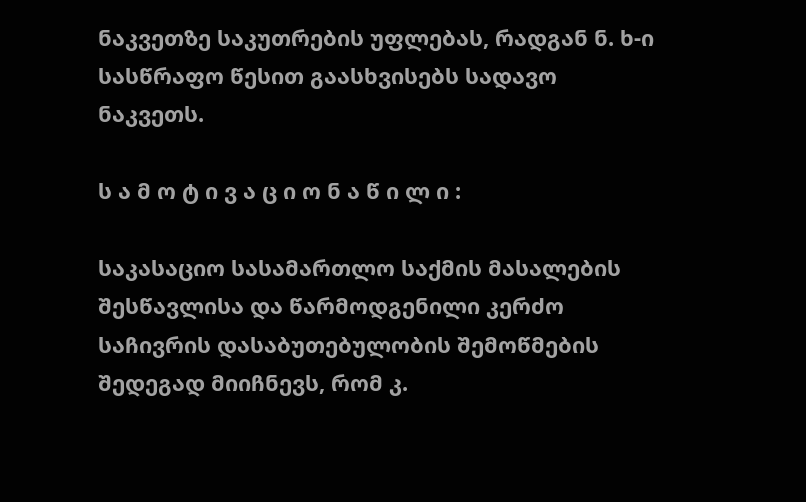ნაკვეთზე საკუთრების უფლებას, რადგან ნ. ხ-ი სასწრაფო წესით გაასხვისებს სადავო ნაკვეთს.

ს ა მ ო ტ ი ვ ა ც ი ო ნ ა წ ი ლ ი :

საკასაციო სასამართლო საქმის მასალების შესწავლისა და წარმოდგენილი კერძო საჩივრის დასაბუთებულობის შემოწმების შედეგად მიიჩნევს, რომ კ.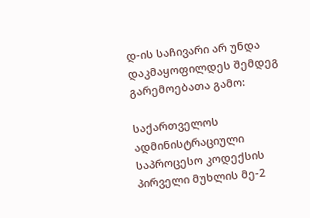დ-ის საჩივარი არ უნდა დაკმაყოფილდეს შემდეგ გარემოებათა გამო:

საქართველოს ადმინისტრაციული საპროცესო კოდექსის პირველი მუხლის მე-2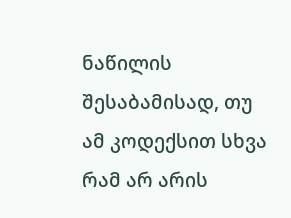ნაწილის შესაბამისად, თუ ამ კოდექსით სხვა რამ არ არის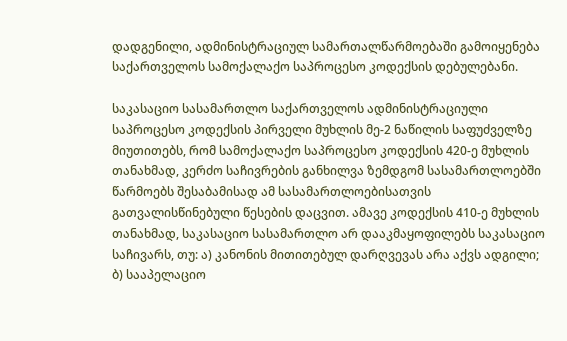დადგენილი, ადმინისტრაციულ სამართალწარმოებაში გამოიყენება საქართველოს სამოქალაქო საპროცესო კოდექსის დებულებანი.

საკასაციო სასამართლო საქართველოს ადმინისტრაციული საპროცესო კოდექსის პირველი მუხლის მე-2 ნაწილის საფუძველზე მიუთითებს, რომ სამოქალაქო საპროცესო კოდექსის 420-ე მუხლის თანახმად, კერძო საჩივრების განხილვა ზემდგომ სასამართლოებში წარმოებს შესაბამისად ამ სასამართლოებისათვის გათვალისწინებული წესების დაცვით. ამავე კოდექსის 410-ე მუხლის თანახმად, საკასაციო სასამართლო არ დააკმაყოფილებს საკასაციო საჩივარს, თუ: ა) კანონის მითითებულ დარღვევას არა აქვს ადგილი; ბ) სააპელაციო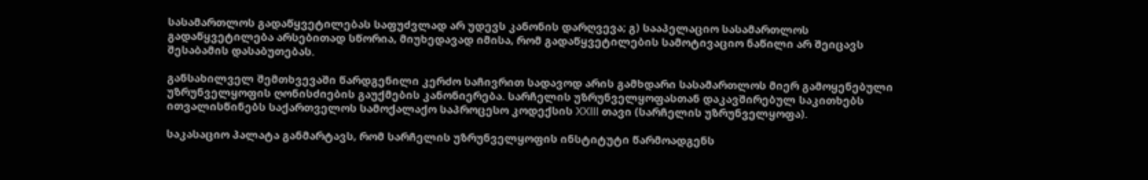სასამართლოს გადაწყვეტილებას საფუძვლად არ უდევს კანონის დარღვევა; გ) სააპელაციო სასამართლოს გადაწყვეტილება არსებითად სწორია, მიუხედავად იმისა, რომ გადაწყვეტილების სამოტივაციო ნაწილი არ შეიცავს შესაბამის დასაბუთებას.

განსახილველ შემთხვევაში წარდგენილი კერძო საჩივრით სადავოდ არის გამხდარი სასამართლოს მიერ გამოყენებული უზრუნველყოფის ღონისძიების გაუქმების კანონიერება. სარჩელის უზრუნველყოფასთან დაკავშირებულ საკითხებს ითვალისწინებს საქართველოს სამოქალაქო საპროცესო კოდექსის XXIII თავი (სარჩელის უზრუნველყოფა).

საკასაციო პალატა განმარტავს, რომ სარჩელის უზრუნველყოფის ინსტიტუტი წარმოადგენს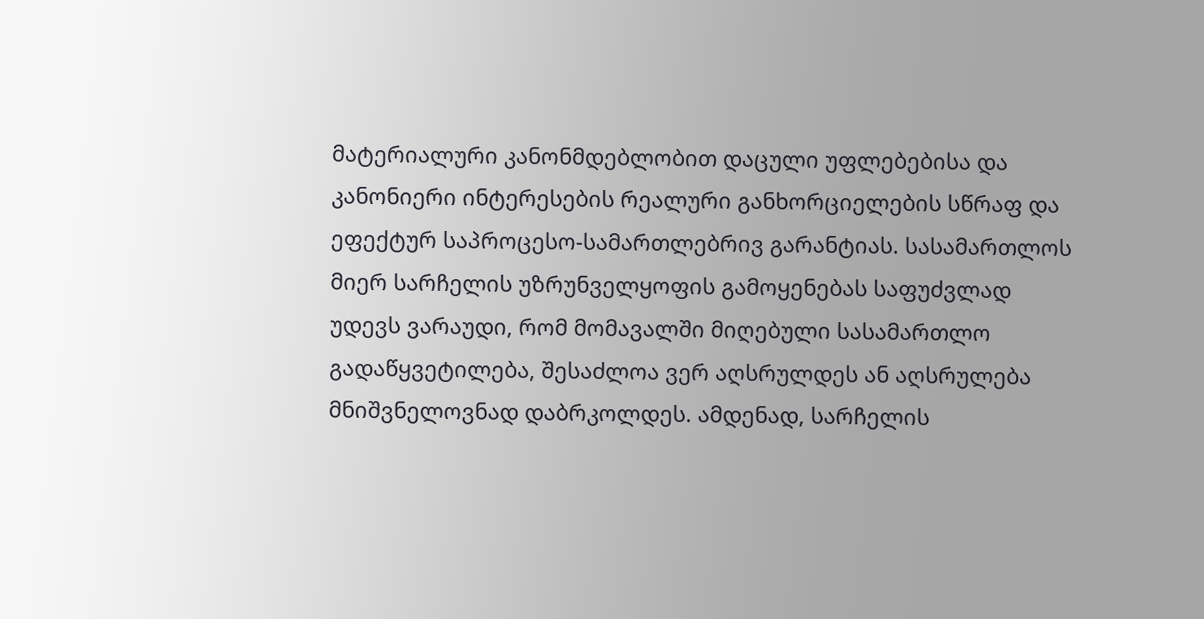მატერიალური კანონმდებლობით დაცული უფლებებისა და კანონიერი ინტერესების რეალური განხორციელების სწრაფ და ეფექტურ საპროცესო-სამართლებრივ გარანტიას. სასამართლოს მიერ სარჩელის უზრუნველყოფის გამოყენებას საფუძვლად უდევს ვარაუდი, რომ მომავალში მიღებული სასამართლო გადაწყვეტილება, შესაძლოა ვერ აღსრულდეს ან აღსრულება მნიშვნელოვნად დაბრკოლდეს. ამდენად, სარჩელის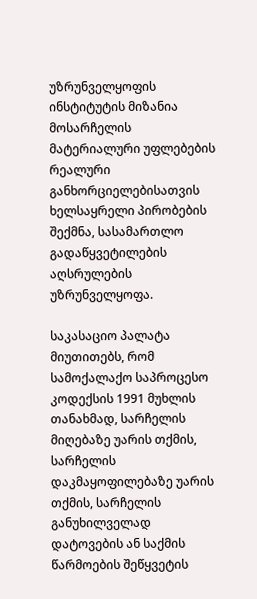უზრუნველყოფის ინსტიტუტის მიზანია მოსარჩელის მატერიალური უფლებების რეალური განხორციელებისათვის ხელსაყრელი პირობების შექმნა, სასამართლო გადაწყვეტილების აღსრულების უზრუნველყოფა.

საკასაციო პალატა მიუთითებს, რომ სამოქალაქო საპროცესო კოდექსის 1991 მუხლის თანახმად, სარჩელის მიღებაზე უარის თქმის, სარჩელის დაკმაყოფილებაზე უარის თქმის, სარჩელის განუხილველად დატოვების ან საქმის წარმოების შეწყვეტის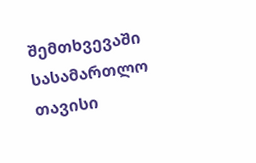შემთხვევაში სასამართლო თავისი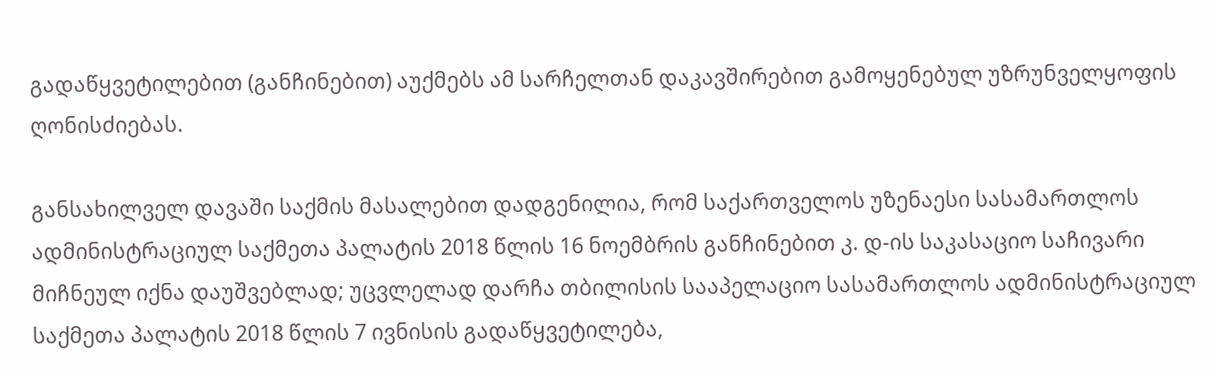გადაწყვეტილებით (განჩინებით) აუქმებს ამ სარჩელთან დაკავშირებით გამოყენებულ უზრუნველყოფის ღონისძიებას.

განსახილველ დავაში საქმის მასალებით დადგენილია, რომ საქართველოს უზენაესი სასამართლოს ადმინისტრაციულ საქმეთა პალატის 2018 წლის 16 ნოემბრის განჩინებით კ. დ-ის საკასაციო საჩივარი მიჩნეულ იქნა დაუშვებლად; უცვლელად დარჩა თბილისის სააპელაციო სასამართლოს ადმინისტრაციულ საქმეთა პალატის 2018 წლის 7 ივნისის გადაწყვეტილება,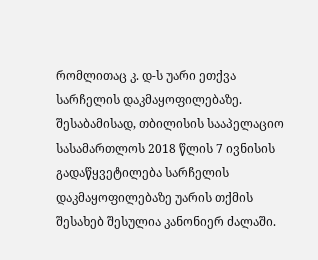რომლითაც კ. დ-ს უარი ეთქვა სარჩელის დაკმაყოფილებაზე. შესაბამისად, თბილისის სააპელაციო სასამართლოს 2018 წლის 7 ივნისის გადაწყვეტილება სარჩელის დაკმაყოფილებაზე უარის თქმის შესახებ შესულია კანონიერ ძალაში.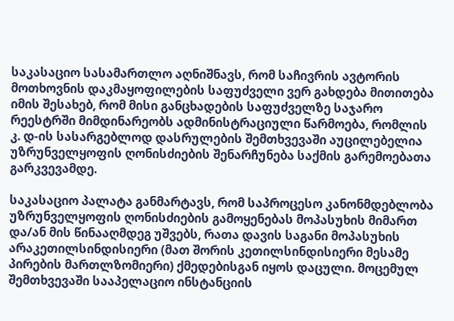საკასაციო სასამართლო აღნიშნავს, რომ საჩივრის ავტორის მოთხოვნის დაკმაყოფილების საფუძველი ვერ გახდება მითითება იმის შესახებ, რომ მისი განცხადების საფუძველზე საჯარო რეესტრში მიმდინარეობს ადმინისტრაციული წარმოება, რომლის კ. დ-ის სასარგებლოდ დასრულების შემთხვევაში აუცილებელია უზრუნველყოფის ღონისძიების შენარჩუნება საქმის გარემოებათა გარკვევამდე.

საკასაციო პალატა განმარტავს, რომ საპროცესო კანონმდებლობა უზრუნველყოფის ღონისძიების გამოყენებას მოპასუხის მიმართ და/ან მის წინააღმდეგ უშვებს, რათა დავის საგანი მოპასუხის არაკეთილსინდისიერი (მათ შორის კეთილსინდისიერი მესამე პირების მართლზომიერი) ქმედებისგან იყოს დაცული. მოცემულ შემთხვევაში სააპელაციო ინსტანციის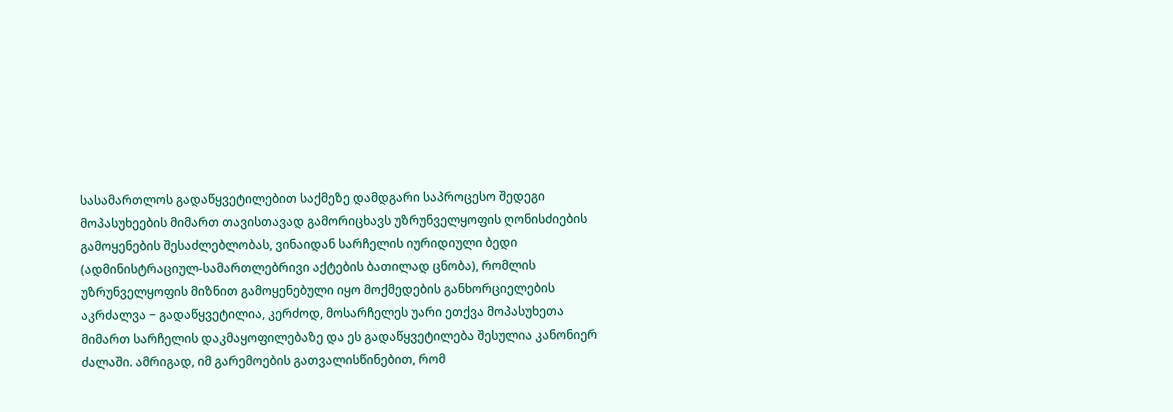სასამართლოს გადაწყვეტილებით საქმეზე დამდგარი საპროცესო შედეგი მოპასუხეების მიმართ თავისთავად გამორიცხავს უზრუნველყოფის ღონისძიების გამოყენების შესაძლებლობას, ვინაიდან სარჩელის იურიდიული ბედი (ადმინისტრაციულ-სამართლებრივი აქტების ბათილად ცნობა), რომლის უზრუნველყოფის მიზნით გამოყენებული იყო მოქმედების განხორციელების აკრძალვა − გადაწყვეტილია, კერძოდ, მოსარჩელეს უარი ეთქვა მოპასუხეთა მიმართ სარჩელის დაკმაყოფილებაზე და ეს გადაწყვეტილება შესულია კანონიერ ძალაში. ამრიგად, იმ გარემოების გათვალისწინებით, რომ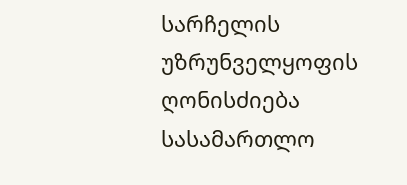სარჩელის უზრუნველყოფის ღონისძიება სასამართლო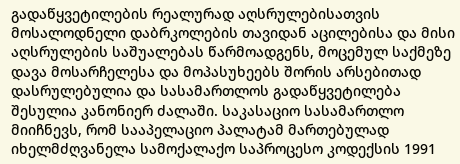გადაწყვეტილების რეალურად აღსრულებისათვის მოსალოდნელი დაბრკოლების თავიდან აცილებისა და მისი აღსრულების საშუალებას წარმოადგენს, მოცემულ საქმეზე დავა მოსარჩელესა და მოპასუხეებს შორის არსებითად დასრულებულია და სასამართლოს გადაწყვეტილება შესულია კანონიერ ძალაში. საკასაციო სასამართლო მიიჩნევს, რომ სააპელაციო პალატამ მართებულად იხელმძღვანელა სამოქალაქო საპროცესო კოდექსის 1991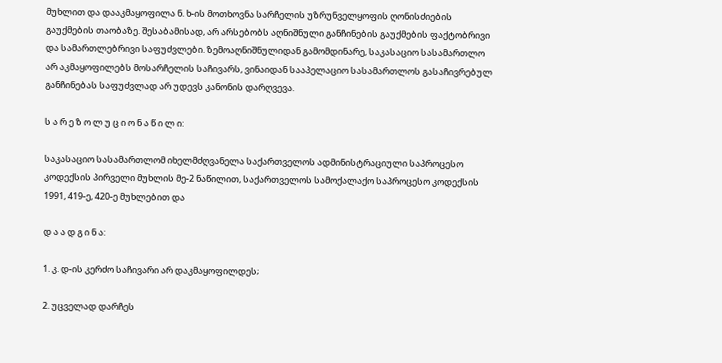მუხლით და დააკმაყოფილა ნ. ხ-ის მოთხოვნა სარჩელის უზრუნველყოფის ღონისძიების გაუქმების თაობაზე. შესაბამისად, არ არსებობს აღნიშნული განჩინების გაუქმების ფაქტობრივი და სამართლებრივი საფუძვლები. ზემოაღნიშნულიდან გამომდინარე, საკასაციო სასამართლო არ აკმაყოფილებს მოსარჩელის საჩივარს, ვინაიდან სააპელაციო სასამართლოს გასაჩივრებულ განჩინებას საფუძვლად არ უდევს კანონის დარღვევა.

ს ა რ ე ზ ო ლ უ ც ი ო ნ ა წ ი ლ ი:

საკასაციო სასამართლომ იხელმძღვანელა საქართველოს ადმინისტრაციული საპროცესო კოდექსის პირველი მუხლის მე-2 ნაწილით, საქართველოს სამოქალაქო საპროცესო კოდექსის 1991, 419-ე, 420-ე მუხლებით და

დ ა ა დ გ ი ნ ა:

1. კ. დ-ის კერძო საჩივარი არ დაკმაყოფილდეს;

2. უცველად დარჩეს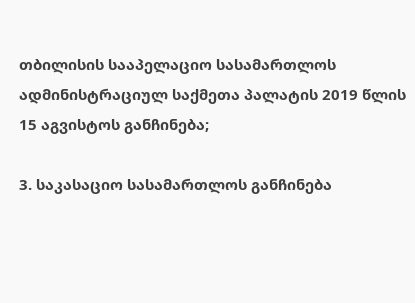თბილისის სააპელაციო სასამართლოს ადმინისტრაციულ საქმეთა პალატის 2019 წლის 15 აგვისტოს განჩინება;

3. საკასაციო სასამართლოს განჩინება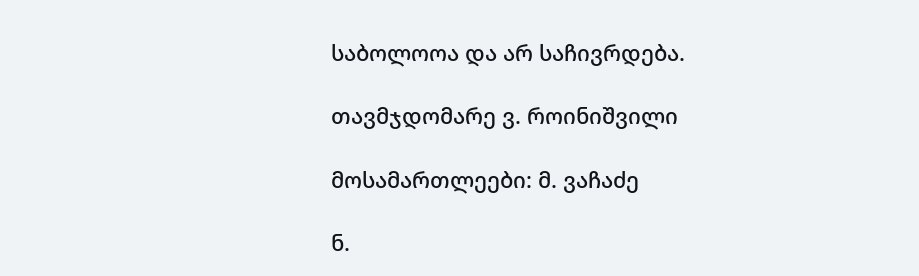საბოლოოა და არ საჩივრდება.

თავმჯდომარე ვ. როინიშვილი

მოსამართლეები: მ. ვაჩაძე

ნ.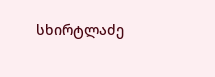სხირტლაძე